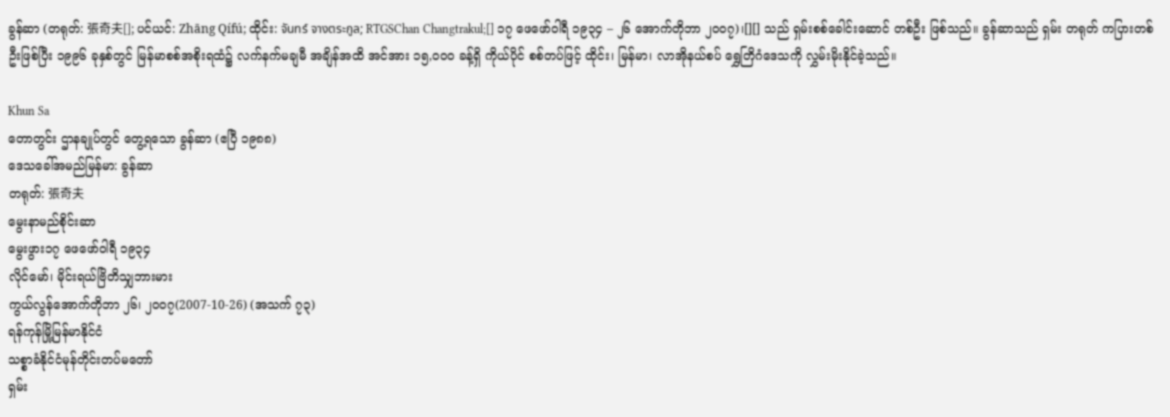ခွန်ဆာ (တရုတ်: 張奇夫[]; ပင်ယင်: Zhāng Qífú; ထိုင်း: จันทร์ จางตระกูล; RTGSChan Changtrakul;[] ၁၇ ဖေဖော်ဝါရီ ၁၉၃၄ – ၂၆ အောက်တိုဘာ ၂၀၀၇)၊[][] သည် ရှမ်းစစ်ခေါင်းဆောင် တစ်ဦး ဖြစ်သည်။ ခွန်ဆာသည် ရှမ်း တရုတ် ကပြားတစ်ဦးဖြစ်ပြီး ၁၉၉၆ ခုနှစ်တွင် မြန်မာစစ်အစိုးရထံ၌ လက်နက်မချမီ အချိန်အထိ အင်အား ၁၅,၀၀၀ ခန့်ရှိ ကိုယ်ပိုင် စစ်တပ်ဖြင့် ထိုင်း၊ မြန်မာ၊ လာအိုနယ်စပ် ရွှေတြိဂံဒေသကို လွှမ်းမိုးနိုင်ခဲ့သည်။

Khun Sa
တောတွင်း ဌာနချုပ်တွင် တွေ့ရသော ခွန်ဆာ (ဧပြီ ၁၉၈၈)
ဒေသခေါ်အမည်မြန်မာ: ခွန်ဆာ
တရုတ်: 張奇夫
မွေးနာမည်စိုင်းဆာ
မွေးဖွား၁၇ ဖေဖော်ဝါရီ ၁၉၃၄
လိုင်မော်၊ မိုင်းရယ်ဗြိတိသျှဘားမား
ကွယ်လွန်အောက်တိုဘာ ၂၆၊ ၂၀၀၇(2007-10-26) (အသက် ၇၃)
ရန်ကုန်မြို့မြန်မာနိုင်ငံ
သစ္စာခံနိုင်ငံမုန်တိုင်းတပ်မတော်
ရှမ်း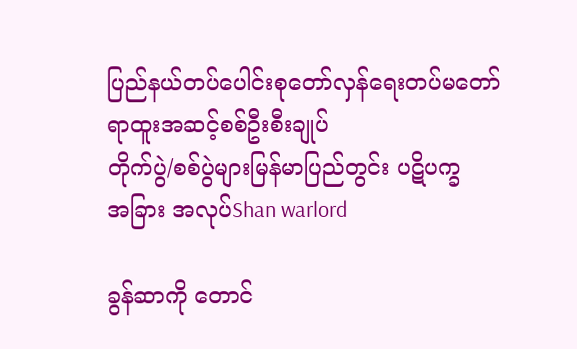ပြည်နယ်တပ်ပေါင်းစုတော်လှန်ရေးတပ်မတော်
ရာထူးအဆင့်စစ်ဦးစီးချုပ်
တိုက်ပွဲ/စစ်ပွဲများမြန်မာပြည်တွင်း ပဋိပက္ခ
အခြား အလုပ်Shan warlord

ခွန်ဆာကို တောင်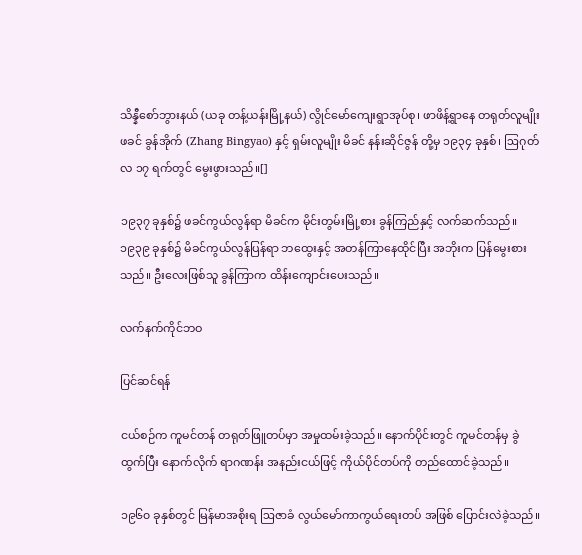သိန္နီစော်ဘွားနယ် (ယခု တန့်ယန်းမြို့နယ်) လွိုင်မော်ကျေးရွာအုပ်စု၊ ဖာဖိန့်ရွာနေ တရုတ်လူမျိုး ဖခင် ခွန်အိုက် (Zhang Bingyao) နှင့် ရှမ်းလူမျိုး မိခင် နန်းဆိုင်ဇွန် တို့မှ ၁၉၃၄ ခုနှစ်၊ ဩဂုတ်လ ၁၇ ရက်တွင် မွေးဖွားသည်။[]

၁၉၃၇ ခုနှစ်၌ ဖခင်ကွယ်လွန်ရာ မိခင်က မိုင်းတွမ်းမြို့စား ခွန်ကြည်နှင့် လက်ဆက်သည်။ ၁၉၃၉ ခုနှစ်၌ မိခင်ကွယ်လွန်ပြန်ရာ ဘထွေးနှင့် အတန်ကြာနေထိုင်ပြီး အဘိုးက ပြန်မွေးစားသည်။ ဦးလေးဖြစ်သူ ခွန်ကြာက ထိန်းကျောင်းပေးသည်။

လက်နက်ကိုင်ဘဝ

ပြင်ဆင်ရန်

ငယ်စဉ်က ကူမင်တန် တရုတ်ဖြူတပ်မှာ အမှုထမ်းခဲ့သည်။ နောက်ပိုင်းတွင် ကူမင်တန်မှ ခွဲထွက်ပြီး နောက်လိုက် ရာဂဏန်း အနည်းငယ်ဖြင့် ကိုယ်ပိုင်တပ်ကို တည်ထောင်ခဲ့သည်။

၁၉၆၀ ခုနှစ်တွင် မြန်မာအစိုးရ ဩဇာခံ လွယ်မော်ကာကွယ်ရေးတပ် အဖြစ် ပြောင်းလဲခဲ့သည်။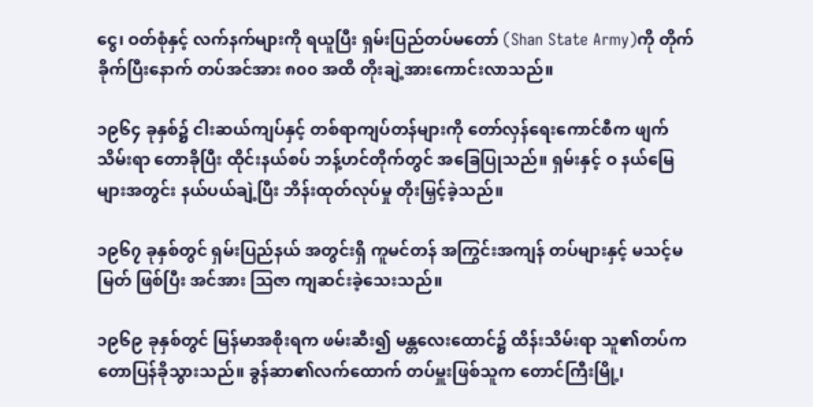ငွေ၊ ဝတ်စုံနှင့် လက်နက်များကို ရယူပြီး ရှမ်းပြည်တပ်မတော် (Shan State Army)ကို တိုက်ခိုက်ပြီးနောက် တပ်အင်အား ၈၀၀ အထိ တိုးချဲ့အားကောင်းလာသည်။

၁၉၆၄ ခုနှစ်၌ ငါးဆယ်ကျပ်နှင့် တစ်ရာကျပ်တန်များကို တော်လှန်ရေးကောင်စီက ဖျက်သိမ်းရာ တောခိုပြီး ထိုင်းနယ်စပ် ဘန့်ဟင်တိုက်တွင် အခြေပြုသည်။ ရှမ်းနှင့် ဝ နယ်မြေများအတွင်း နယ်ပယ်ချဲ့ပြီး ဘိန်းထုတ်လုပ်မှု တိုးမြှင့်ခဲ့သည်။

၁၉၆၇ ခုနှစ်တွင် ရှမ်းပြည်နယ် အတွင်းရှိ ကူမင်တန် အကြွင်းအကျန် တပ်များနှင့် မသင့်မမြတ် ဖြစ်ပြီး အင်အား ဩဇာ ကျဆင်းခဲ့သေးသည်။

၁၉၆၉ ခုနှစ်တွင် မြန်မာအစိုးရက ဖမ်းဆီး၍ မန္တလေးထောင်၌ ထိန်းသိမ်းရာ သူ၏တပ်က တောပြန်ခိုသွားသည်။ ခွန်ဆာ၏လက်ထောက် တပ်မှူးဖြစ်သူက တောင်ကြီးမြို့၊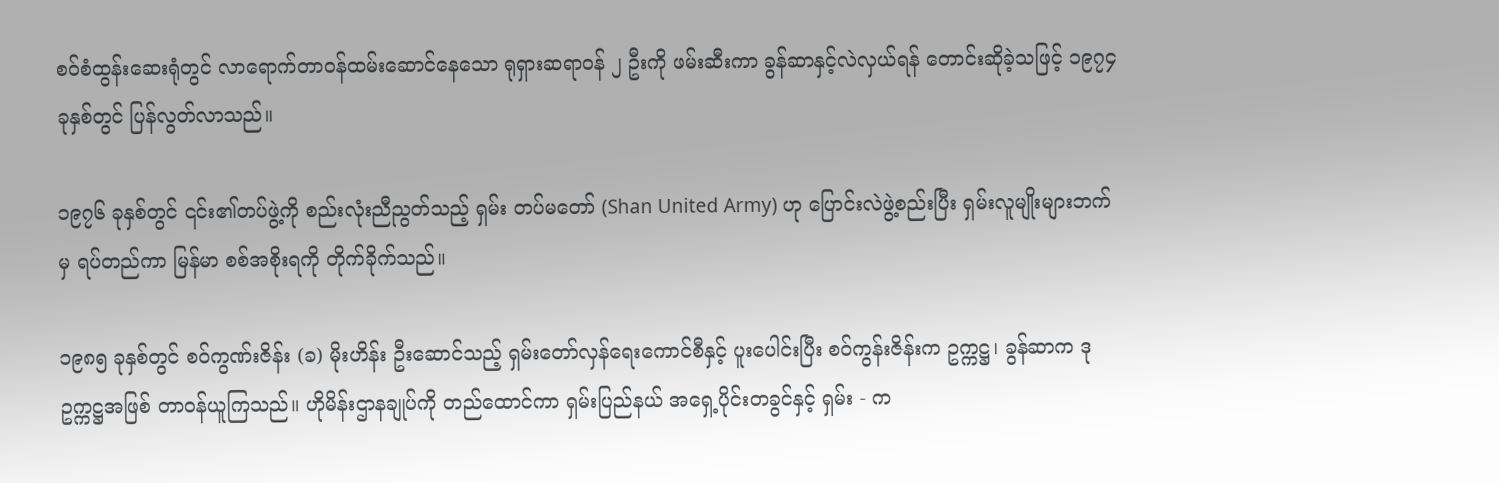စဝ်စံထွန်းဆေးရုံတွင် လာရောက်တာဝန်ထမ်းဆောင်နေသော ရုရှားဆရာဝန် ၂ ဦးကို ဖမ်းဆီးကာ ခွန်ဆာနှင့်လဲလှယ်ရန် တောင်းဆိုခဲ့သဖြင့် ၁၉၇၄ ခုနှစ်တွင် ပြန်လွတ်လာသည်။

၁၉၇၆ ခုနှစ်တွင် ၎င်း၏တပ်ဖွဲ့ကို စည်းလုံးညီညွတ်သည့် ရှမ်း တပ်မတော် (Shan United Army) ဟု ပြောင်းလဲဖွဲ့စည်းပြီး ရှမ်းလူမျိုးများဘက်မှ ရပ်တည်ကာ မြန်မာ စစ်အစိုးရကို တိုက်ခိုက်သည်။

၁၉၈၅ ခုနှစ်တွင် စဝ်ကွဏ်းဇိန်း (ခ) မိုးဟိန်း ဦးဆောင်သည့် ရှမ်းတော်လှန်ရေးကောင်စီနှင့် ပူးပေါင်းပြီး စဝ်ကွန်းဇိန်းက ဥက္ကဋ္ဌ၊ ခွန်ဆာက ဒုဥက္ကဋ္ဌအဖြစ် တာဝန်ယူကြသည်။ ဟိုမိန်းဌာနချုပ်ကို တည်ထောင်ကာ ရှမ်းပြည်နယ် အရှေ့ပိုင်းတခွင်နှင့် ရှမ်း - က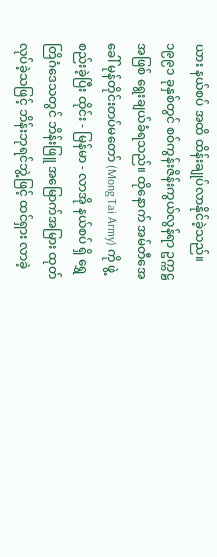ယား နယ်စပ် အထိ ထိန်းချုပ်လာနိုင်ခဲ့သည်။ ၁၉၉၁ ခုနှစ်တွင် စဝ်ကွန်းဇိန်းကွယ်လွန်ရာ ဥက္ကဋ္ဌအဖြစ် ရွေးချယ်ခံရသည်။ ထိုနောက် အမ်တီအေ ခေါ် မုန်တိုင်းတပ်မတော် (Mong Tai Army) ကို ဖွဲ့စည်းခဲ့ပြီး ထိုင်း - မြန်မာ - လာအို နယ်စပ် ရှိ ရွှေတြိဂံဒေသတွင် ဘိန်းဖြူ အမြောက်အမြား ထုတ်လုပ်ခဲ့သဖြင့် ဘိန်းဘုရင်ဘွဲ့ဖြင့် ထင်ရှား လာခဲ့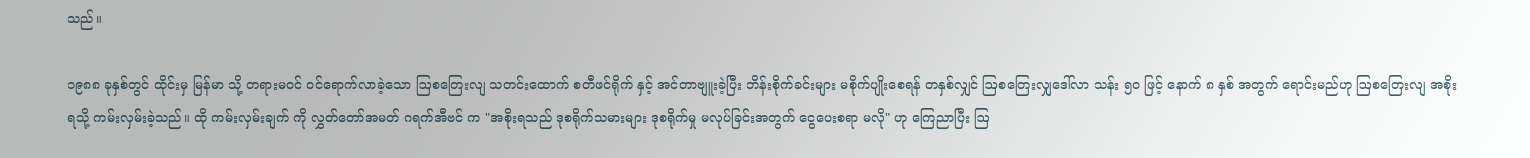သည်။

၁၉၈၈ ခုနှစ်တွင် ထိုင်းမှ မြန်မာ သို့ တရားမဝင် ဝင်ရောက်လာခဲ့သော ဩစတြေးလျ သတင်းထောက် စတီဖင်ရိုက် နှင့် အင်တာဗျူးခဲ့ပြီး ဘိန်းစိုက်ခင်းများ မစိုက်ပျိုးစေရန် တနှစ်လျှင် ဩစတြေးလျှဒေါ်လာ သန်း ၅၀ ဖြင့် နောက် ၈ နှစ် အတွက် ရောင်းမည်ဟု ဩစတြေးလျ အစိုးရသို့ ကမ်းလှမ်းခဲ့သည်။ ထို ကမ်းလှမ်းချက် ကို လွှတ်တော်အမတ် ဂရက်အီဗင် က "အစိုးရသည် ဒုစရိုက်သမားများ ဒုစရိုက်မှု မလုပ်ခြင်းအတွက် ငွေပေးစရာ မလို" ဟု ကြေညာပြီး ဩ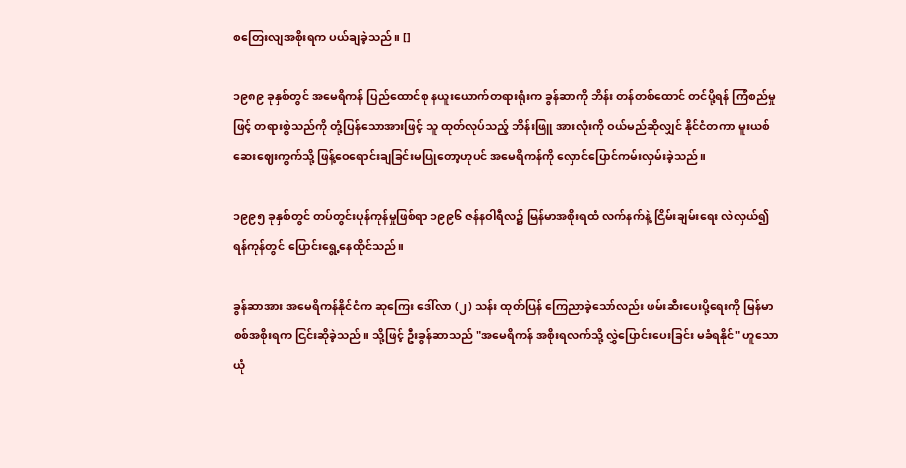စတြေးလျအစိုးရက ပယ်ချခဲ့သည်။ []

၁၉၈၉ ခုနှစ်တွင် အမေရိကန် ပြည်ထောင်စု နယူးယောက်တရားရုံးက ခွန်ဆာကို ဘိန်း တန်တစ်ထောင် တင်ပို့ရန် ကြံစည်မှုဖြင့် တရားစွဲသည်ကို တုံ့ပြန်သောအားဖြင့် သူ ထုတ်လုပ်သည့် ဘိန်းဖြူ အားလုံးကို ဝယ်မည်ဆိုလျှင် နိုင်ငံတကာ မူးယစ်ဆေးဈေးကွက်သို့ ဖြန့်ဝေရောင်းချခြင်းမပြုတော့ဟုပင် အမေရိကန်ကို လှောင်ပြောင်ကမ်းလှမ်းခဲ့သည်။

၁၉၉၅ ခုနှစ်တွင် တပ်တွင်းပုန်ကုန်မှုဖြစ်ရာ ၁၉၉၆ ဇန်နဝါရီလ၌ မြန်မာအစိုးရထံ လက်နက်နဲ့ ငြိမ်းချမ်းရေး လဲလှယ်၍ ရန်ကုန်တွင် ပြောင်းရွေ့နေထိုင်သည်။

ခွန်ဆာအား အမေရိကန်နိုင်ငံက ဆုကြေး ဒေါ်လာ (၂) သန်း ထုတ်ပြန် ကြေညာခဲ့သော်လည်း ဖမ်းဆီးပေးပို့ရေးကို မြန်မာ စစ်အစိုးရက ငြင်းဆိုခဲ့သည်။ သို့ဖြင့် ဦးခွန်ဆာသည် "အမေရိကန် အစိုးရလက်သို့ လွှဲပြောင်းပေးခြင်း မခံရနိုင်" ဟူသော ယုံ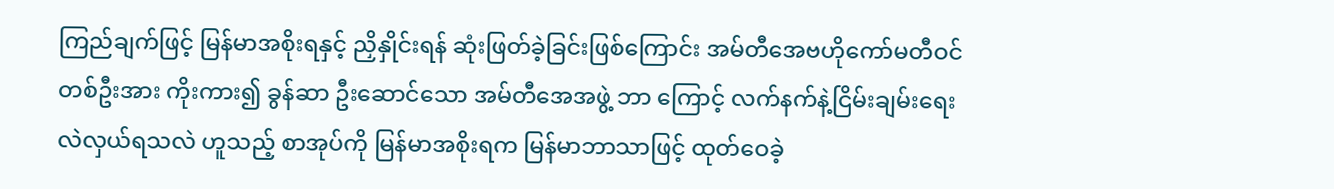ကြည်ချက်ဖြင့် မြန်မာအစိုးရနှင့် ညှိနှိုင်းရန် ဆုံးဖြတ်ခဲ့ခြင်းဖြစ်ကြောင်း အမ်တီအေဗဟိုကော်မတီဝင်တစ်ဦးအား ကိုးကား၍ ခွန်ဆာ ဦးဆောင်သော အမ်တီအေအဖွဲ့ ဘာ ကြောင့် လက်နက်နဲ့ငြိမ်းချမ်းရေး လဲလှယ်ရသလဲ ဟူသည့် စာအုပ်ကို မြန်မာအစိုးရက မြန်မာဘာသာဖြင့် ထုတ်ဝေခဲ့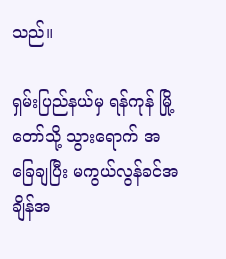သည်။

ရှမ်းပြည်နယ်မှ ရန်ကုန် မြို့တော်သို့ သွားရောက် အခြေချပြီး မကွယ်လွန်ခင်အချိန်အ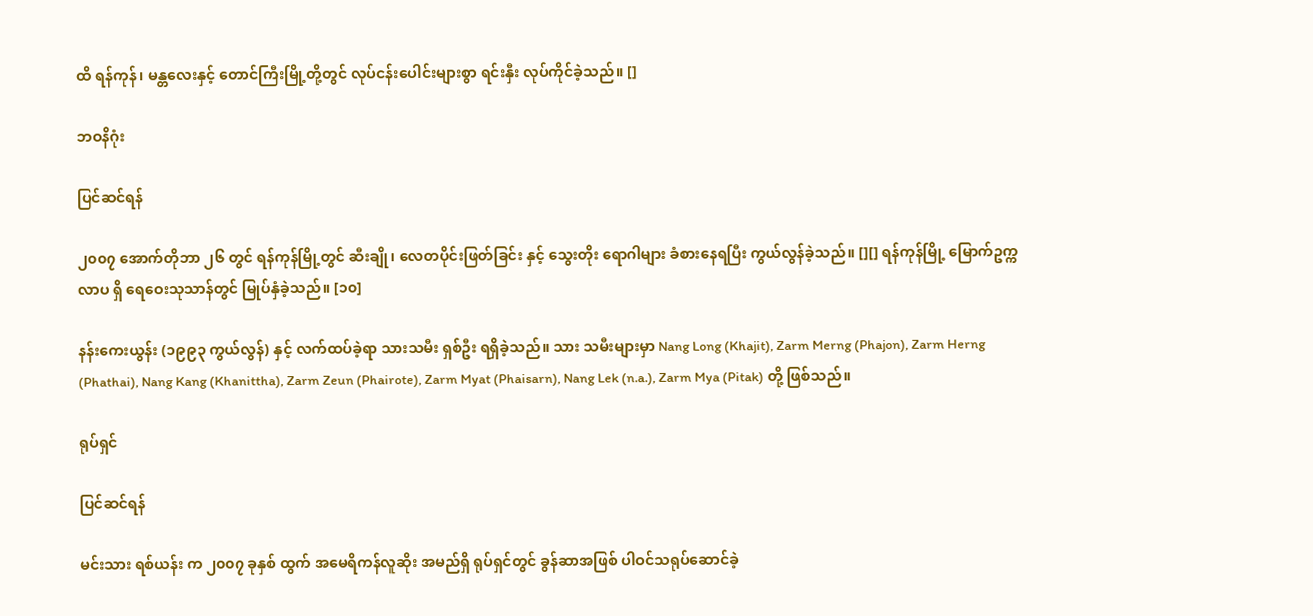ထိ ရန်ကုန်၊ မန္တလေးနှင့် တောင်ကြီးမြို့တို့တွင် လုပ်ငန်းပေါင်းများစွာ ရင်းနှီး လုပ်ကိုင်ခဲ့သည်။ []

ဘဝနိဂုံး

ပြင်ဆင်ရန်

၂၀၀၇ အောက်တိုဘာ ၂၆ တွင် ရန်ကုန်မြို့တွင် ဆီးချို၊ လေတပိုင်းဖြတ်ခြင်း နှင့် သွေးတိုး ရောဂါများ ခံစားနေရပြီး ကွယ်လွန်ခဲ့သည်။ [][] ရန်ကုန်မြို့ မြောက်ဥက္ကလာပ ရှိ ရေဝေးသုသာန်တွင် မြုပ်နှံခဲ့သည်။ [၁၀]

နန်းကေးယွန်း (၁၉၉၃ ကွယ်လွန်) နှင့် လက်ထပ်ခဲ့ရာ သားသမီး ရှစ်ဦး ရရှိခဲ့သည်။ သား သမီးများမှာ Nang Long (Khajit), Zarm Merng (Phajon), Zarm Herng (Phathai), Nang Kang (Khanittha), Zarm Zeun (Phairote), Zarm Myat (Phaisarn), Nang Lek (n.a.), Zarm Mya (Pitak) တို့ ဖြစ်သည်။

ရုပ်ရှင်

ပြင်ဆင်ရန်

မင်းသား ရစ်ယန်း က ၂၀၀၇ ခုနှစ် ထွက် အမေရိကန်လူဆိုး အမည်ရှိ ရုပ်ရှင်တွင် ခွန်ဆာအဖြစ် ပါဝင်သရုပ်ဆောင်ခဲ့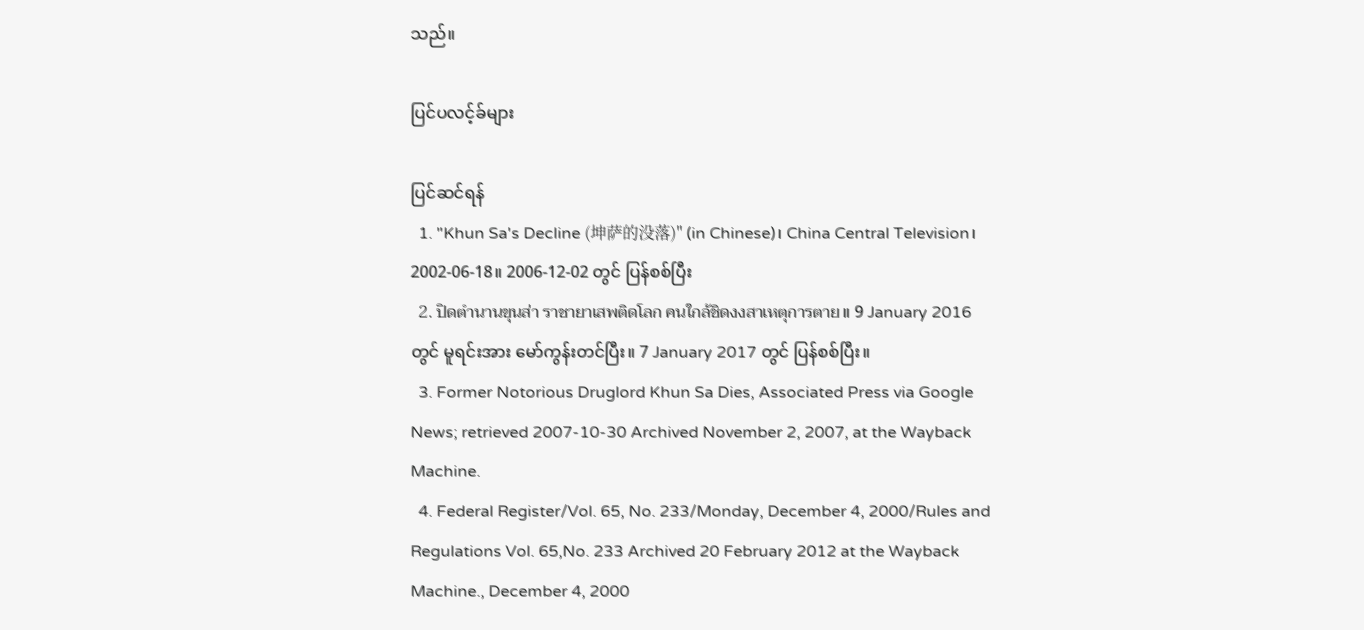သည်။

ပြင်ပလင့်ခ်များ

ပြင်ဆင်ရန်
  1. "Khun Sa's Decline (坤萨的没落)" (in Chinese)၊ China Central Television၊ 2002-06-18။ 2006-12-02 တွင် ပြန်စစ်ပြီး
  2. ปิดตำนานขุนส่า ราชายาเสพติดโลก คนใกล้ชิดงงสาเหตุการตาย။ 9 January 2016 တွင် မူရင်းအား မော်ကွန်းတင်ပြီး။ 7 January 2017 တွင် ပြန်စစ်ပြီး။
  3. Former Notorious Druglord Khun Sa Dies, Associated Press via Google News; retrieved 2007-10-30 Archived November 2, 2007, at the Wayback Machine.
  4. Federal Register/Vol. 65, No. 233/Monday, December 4, 2000/Rules and Regulations Vol. 65,No. 233 Archived 20 February 2012 at the Wayback Machine., December 4, 2000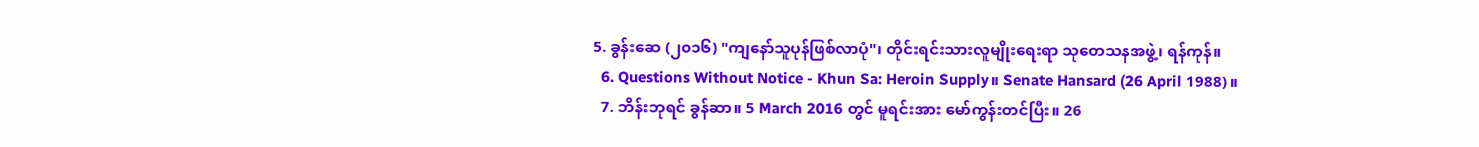5. ခွန်းဆေ (၂၀၁၆) "ကျနော်သူပုန်ဖြစ်လာပုံ"၊ တိုင်းရင်းသားလူမျိုးရေးရာ သုတေသနအဖွဲ့၊ ရန်ကုန်။
  6. Questions Without Notice - Khun Sa: Heroin Supply။ Senate Hansard (26 April 1988)။
  7. ဘိန်းဘုရင် ခွန်ဆာ။ 5 March 2016 တွင် မူရင်းအား မော်ကွန်းတင်ပြီး။ 26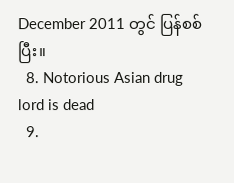December 2011 တွင် ပြန်စစ်ပြီး။
  8. Notorious Asian drug lord is dead
  9.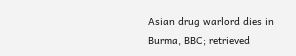Asian drug warlord dies in Burma, BBC; retrieved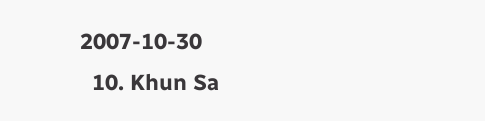2007-10-30
  10. Khun Sa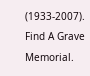(1933-2007). Find A Grave Memorial.